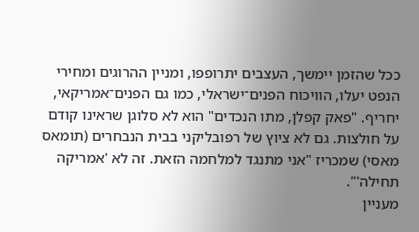ככל שהזמן יימשך, העצבים יתרופפו, ומניין ההרוגים ומחירי הנפט יעלו, הוויכוח הפנים־ישראלי, כמו גם הפנים־אמריקאי, יחריף. "פאק קפלן, מתו הנכדים" הוא לא סלוגן שראינו קודם על חולצות. גם לא ציוץ של רפובליקני בבית הנבחרים (תומאס מאסי) שמכריז "אני מתנגד למלחמה הזאת. זה לא 'אמריקה תחילה'".
מעניין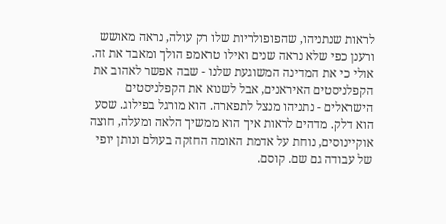לראות שנתניהו, שהפופולריות שלו רק עולה, נראה מאושש ורענן כפי שלא נראה שנים ואילו טראמפ הולך ומאבד את זה. אולי כי את המדינה המשוגעת שלנו - שבה אפשר לאהוב את הקפלניסטים האיראנים, אבל לשנוא את הקפלניסטים הישראלים - נתניהו מנצל לתפארה. הוא מורגל בפילוג. שסע הוא דלק. מדהים לראות איך הוא ממשיך הלאה ומעלה, חוצה אוקיינוסים, נוחת על אדמת האומה החזקה בעולם ונותן יופי של עבודה גם שם. קוסם.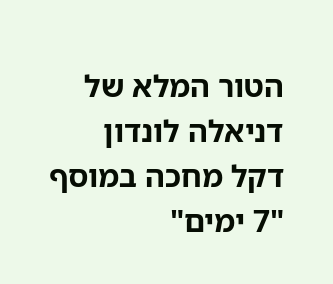הטור המלא של דניאלה לונדון דקל מחכה במוסף "7 ימים"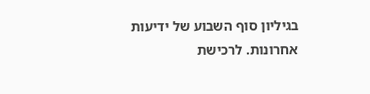בגיליון סוף השבוע של ידיעות אחרונות. לרכישת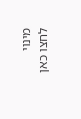מינוי לחצו כאן